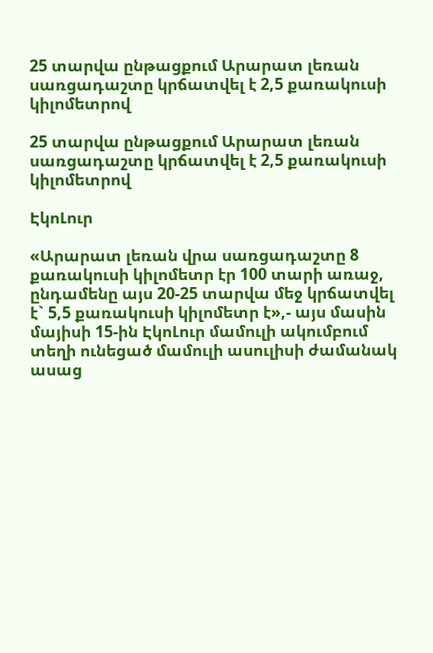25 տարվա ընթացքում Արարատ լեռան սառցադաշտը կրճատվել է 2,5 քառակուսի կիլոմետրով

25 տարվա ընթացքում Արարատ լեռան սառցադաշտը կրճատվել է 2,5 քառակուսի կիլոմետրով

ԷկոԼուր

«Արարատ լեռան վրա սառցադաշտը 8 քառակուսի կիլոմետր էր 100 տարի առաջ, ընդամենը այս 20-25 տարվա մեջ կրճատվել է` 5,5 քառակուսի կիլոմետր է»,- այս մասին մայիսի 15-ին ԷկոԼուր մամուլի ակումբում տեղի ունեցած մամուլի ասուլիսի ժամանակ ասաց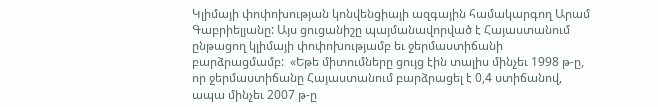Կլիմայի փոփոխության կոնվենցիայի ազգային համակարգող Արամ Գաբրիելյանը: Այս ցուցանիշը պայմանավորված է Հայաստանում ընթացող կլիմայի փոփոխությամբ եւ ջերմաստիճանի բարձրացմամբ:  «Եթե միտումները ցույց էին տալիս մինչեւ 1998 թ-ը, որ ջերմաստիճանը Հայաստանում բարձրացել է 0,4 ստիճանով, ապա մինչեւ 2007 թ-ը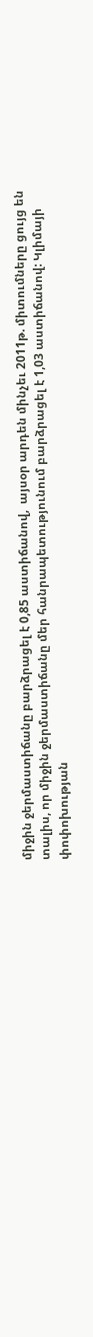միջին ջերմաստիճանը բարձրացել է 0,85 աստիճանով,  այսօր արդեն մինչեւ 2011թ. միտումները ցույց են տալիս, որ միջին ջերմաստիճանը մեր հանրապետությունում բարձրացել է 1,03 աստիճանով: Կլիմայի փոփոխության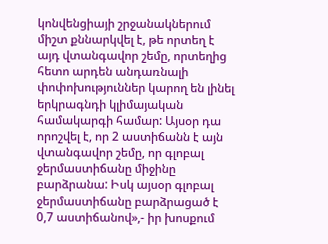կոնվենցիայի շրջանակներում միշտ քննարկվել է, թե որտեղ է այդ վտանգավոր շեմը, որտեղից հետո արդեն անդառնալի փոփոխություններ կարող են լինել երկրագնդի կլիմայական համակարգի համար: Այսօր դա որոշվել է, որ 2 աստիճանն է այն վտանգավոր շեմը, որ գլոբալ ջերմաստիճանը միջինը բարձրանա: Իսկ այսօր գլոբալ ջերմաստիճանը բարձրացած է 0,7 աստիճանով»,- իր խոսքում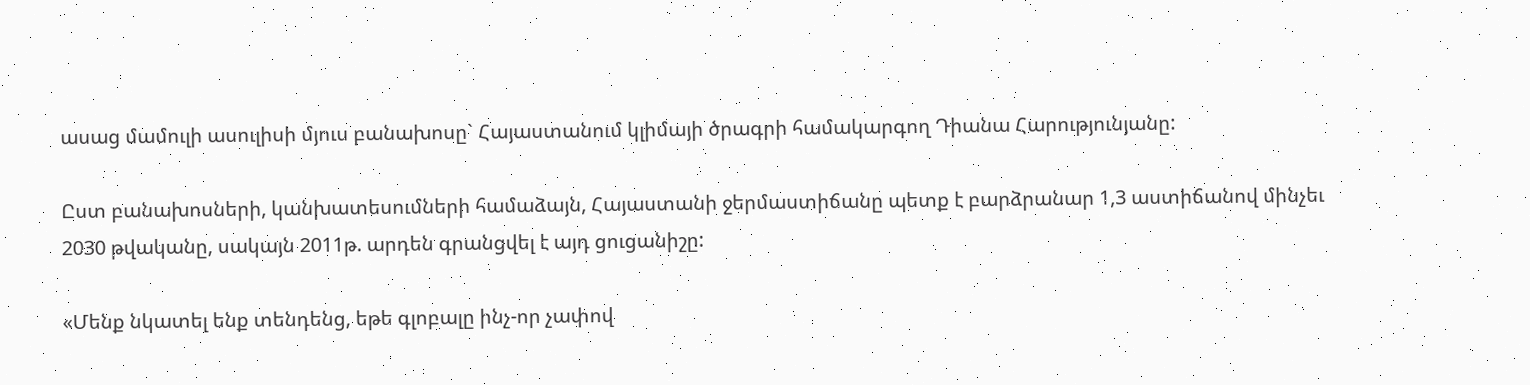ասաց մամուլի ասուլիսի մյուս բանախոսը` Հայաստանում կլիմայի ծրագրի համակարգող Դիանա Հարությունյանը:

Ըստ բանախոսների, կանխատեսումների համաձայն, Հայաստանի ջերմաստիճանը պետք է բարձրանար 1,3 աստիճանով մինչեւ 2030 թվականը, սակայն 2011թ. արդեն գրանցվել է այդ ցուցանիշը:

«Մենք նկատել ենք տենդենց, եթե գլոբալը ինչ-որ չափով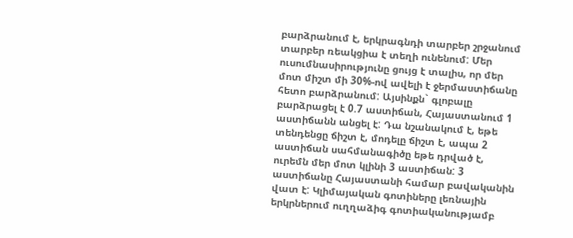բարձրանում է, երկրագնդի տարբեր շրջանում տարբեր ռեակցիա է տեղի ունենում: Մեր ուսումնասիրությունը ցույց է տալիս, որ մեր մոտ միշտ մի 30%-ով ավելի է ջերմաստիճանը հետո բարձրանում: Այսինքն` գլոբալը բարձրացել է 0.7 աստիճան, Հայաստանում 1 աստիճանն անցել է: Դա նշանակում է, եթե տենդենցը ճիշտ է, մոդելը ճիշտ է, ապա 2 աստիճան սահմանագիծը եթե դրված է, ուրեմն մեր մոտ կլինի 3 աստիճան: 3 աստիճանը Հայաստանի համար բավականին վատ է: Կլիմայական գոտիները լեռնային երկրներում ուղղաձիգ գոտիականությամբ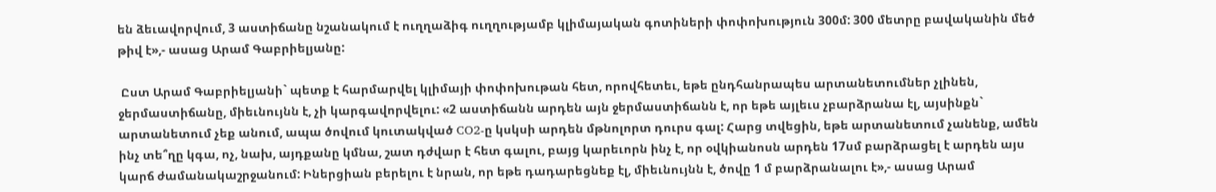են ձեւավորվում, 3 աստիճանը նշանակում է ուղղաձիգ ուղղությամբ կլիմայական գոտիների փոփոխություն 300մ: 300 մետրը բավականին մեծ թիվ է»,- ասաց Արամ Գաբրիելյանը:

 Ըստ Արամ Գաբրիելյանի` պետք է հարմարվել կլիմայի փոփոխութան հետ, որովհետեւ, եթե ընդհանրապես արտանետումներ չլինեն, ջերմաստիճանը, միեւնույնն է, չի կարգավորվելու: «2 աստիճանն արդեն այն ջերմաստիճանն է, որ եթե այլեւս չբարձրանա էլ, այսինքն` արտանետում չեք անում, ապա ծովում կուտակված CO2-ը կսկսի արդեն մթնոլորտ դուրս գալ: Հարց տվեցին, եթե արտանետում չանենք, ամեն ինչ տե՞ղը կգա, ոչ, նախ, այդքանը կմնա, շատ դժվար է հետ գալու, բայց կարեւորն ինչ է, որ օվկիանոսն արդեն 17սմ բարձրացել է արդեն այս կարճ ժամանակաշրջանում: Իներցիան բերելու է նրան, որ եթե դադարեցնեք էլ, միեւնույնն է, ծովը 1 մ բարձրանալու է»,- ասաց Արամ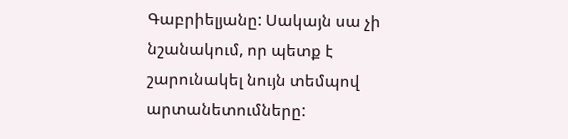Գաբրիելյանը: Սակայն սա չի նշանակում, որ պետք է շարունակել նույն տեմպով արտանետումները: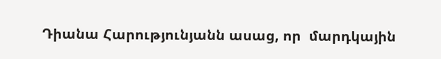Դիանա Հարությունյանն ասաց, որ  մարդկային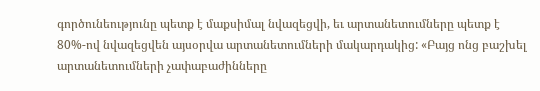գործունեությունը պետք է մաքսիմալ նվազեցվի, եւ արտանետումները պետք է 80%-ով նվազեցվեն այսօրվա արտանետումների մակարդակից: «Բայց ոնց բաշխել արտանետումների չափաբաժինները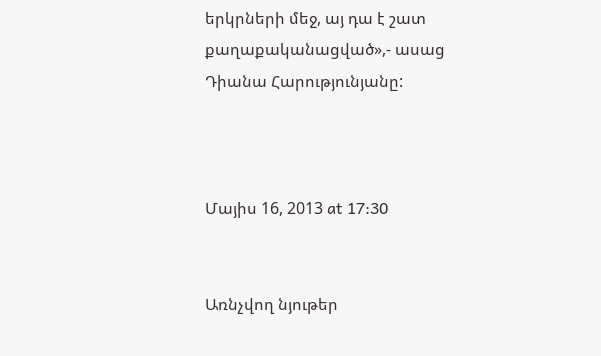երկրների մեջ, այ դա է շատ քաղաքականացված»,- ասաց Դիանա Հարությունյանը:



Մայիս 16, 2013 at 17:30


Առնչվող նյութեր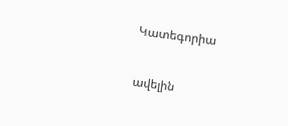Կատեգորիա

ավելին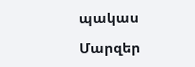պակաս

Մարզեր